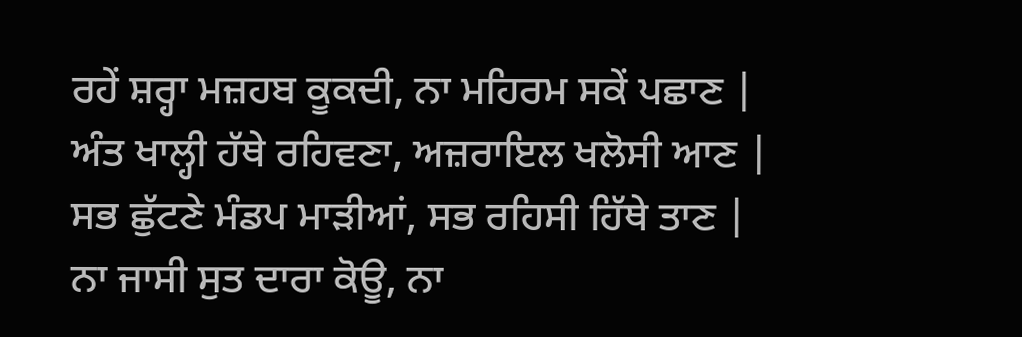ਰਹੇਂ ਸ਼ਰ੍ਹਾ ਮਜ਼ਹਬ ਕੂਕਦੀ, ਨਾ ਮਹਿਰਮ ਸਕੇਂ ਪਛਾਣ |
ਅੰਤ ਖਾਲ੍ਹੀ ਹੱਥੇ ਰਹਿਵਣਾ, ਅਜ਼ਰਾਇਲ ਖਲੋਸੀ ਆਣ |
ਸਭ ਛੁੱਟਣੇ ਮੰਡਪ ਮਾੜੀਆਂ, ਸਭ ਰਹਿਸੀ ਹਿੱਥੇ ਤਾਣ |
ਨਾ ਜਾਸੀ ਸੁਤ ਦਾਰਾ ਕੋਊ, ਨਾ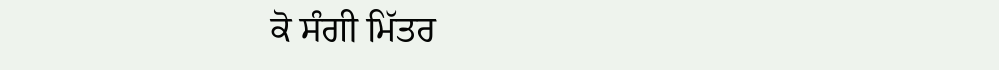ਕੋ ਸੰਗੀ ਮਿੱਤਰ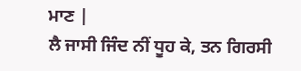ਮਾਣ |
ਲੈ ਜਾਸੀ ਜਿੰਦ ਨੀਂ ਧੂਹ ਕੇ, ਤਨ ਗਿਰਸੀ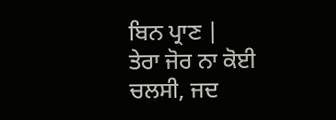ਬਿਨ ਪ੍ਰਾਣ |
ਤੇਰਾ ਜੋਰ ਨਾ ਕੋਈ ਚਲਸੀ, ਜਦ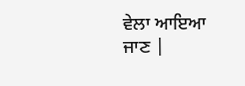ਵੇਲਾ ਆਇਆ ਜਾਣ |